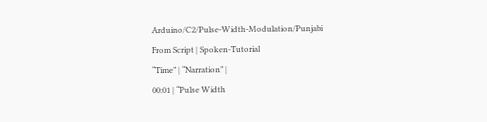Arduino/C2/Pulse-Width-Modulation/Punjabi
From Script | Spoken-Tutorial
“Time” | “Narration” |
00:01 | “Pulse Width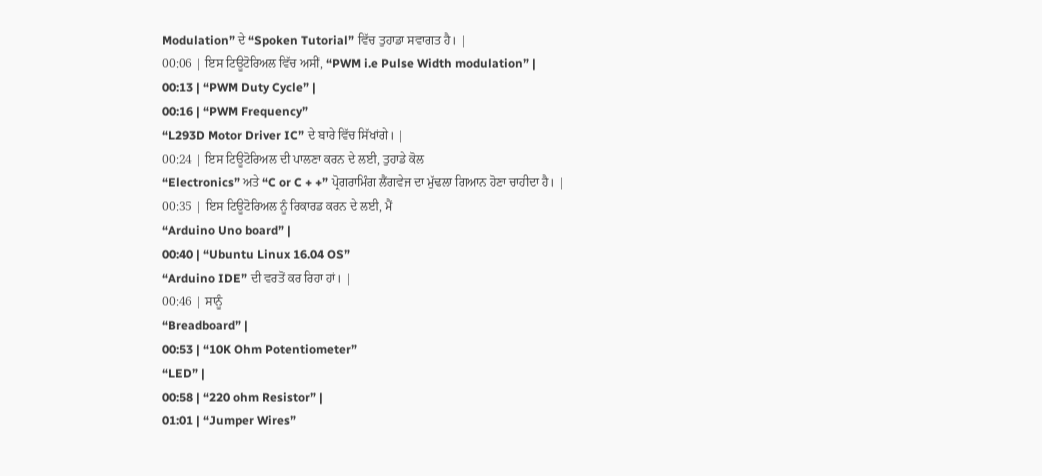Modulation” ਦੇ “Spoken Tutorial” ਵਿੱਚ ਤੁਹਾਡਾ ਸਵਾਗਤ ਹੈ। |
00:06 | ਇਸ ਟਿਊਟੋਰਿਅਲ ਵਿੱਚ ਅਸੀਂ, “PWM i.e Pulse Width modulation” |
00:13 | “PWM Duty Cycle” |
00:16 | “PWM Frequency”
“L293D Motor Driver IC” ਦੇ ਬਾਰੇ ਵਿੱਚ ਸਿੱਖਾਂਗੇ। |
00:24 | ਇਸ ਟਿਊਟੋਰਿਅਲ ਦੀ ਪਾਲਣਾ ਕਰਨ ਦੇ ਲਈ, ਤੁਹਾਡੇ ਕੋਲ
“Electronics” ਅਤੇ “C or C + +” ਪ੍ਰੋਗਰਾਮਿੰਗ ਲੈਂਗਵੇਜ ਦਾ ਮੁੱਢਲਾ ਗਿਆਨ ਹੋਣਾ ਚਾਹੀਦਾ ਹੈ। |
00:35 | ਇਸ ਟਿਊਟੋਰਿਅਲ ਨੂੰ ਰਿਕਾਰਡ ਕਰਨ ਦੇ ਲਈ, ਮੈਂ
“Arduino Uno board” |
00:40 | “Ubuntu Linux 16.04 OS”
“Arduino IDE” ਦੀ ਵਰਤੋਂ ਕਰ ਰਿਹਾ ਹਾਂ। |
00:46 | ਸਾਨੂੰ
“Breadboard” |
00:53 | “10K Ohm Potentiometer”
“LED” |
00:58 | “220 ohm Resistor” |
01:01 | “Jumper Wires”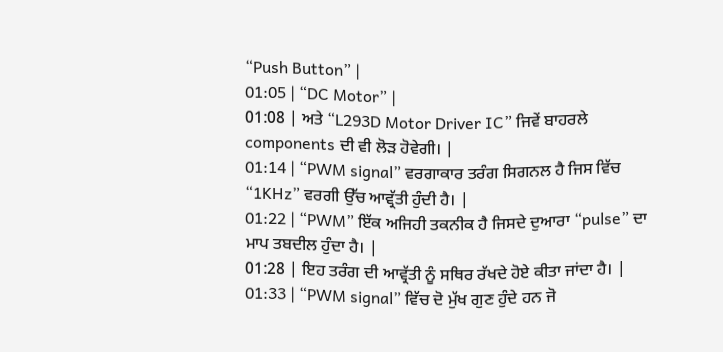“Push Button” |
01:05 | “DC Motor” |
01:08 | ਅਤੇ “L293D Motor Driver IC” ਜਿਵੇਂ ਬਾਹਰਲੇ components ਦੀ ਵੀ ਲੋੜ ਹੋਵੇਗੀ। |
01:14 | “PWM signal” ਵਰਗਾਕਾਰ ਤਰੰਗ ਸਿਗਨਲ ਹੈ ਜਿਸ ਵਿੱਚ “1KHz” ਵਰਗੀ ਉੱਚ ਆਵ੍ਰੱਤੀ ਹੁੰਦੀ ਹੈ। |
01:22 | “PWM” ਇੱਕ ਅਜਿਹੀ ਤਕਨੀਕ ਹੈ ਜਿਸਦੇ ਦੁਆਰਾ “pulse” ਦਾ ਮਾਪ ਤਬਦੀਲ ਹੁੰਦਾ ਹੈ। |
01:28 | ਇਹ ਤਰੰਗ ਦੀ ਆਵ੍ਰੱਤੀ ਨੂੰ ਸਥਿਰ ਰੱਖਦੇ ਹੋਏ ਕੀਤਾ ਜਾਂਦਾ ਹੈ। |
01:33 | “PWM signal” ਵਿੱਚ ਦੋ ਮੁੱਖ ਗੁਣ ਹੁੰਦੇ ਹਨ ਜੋ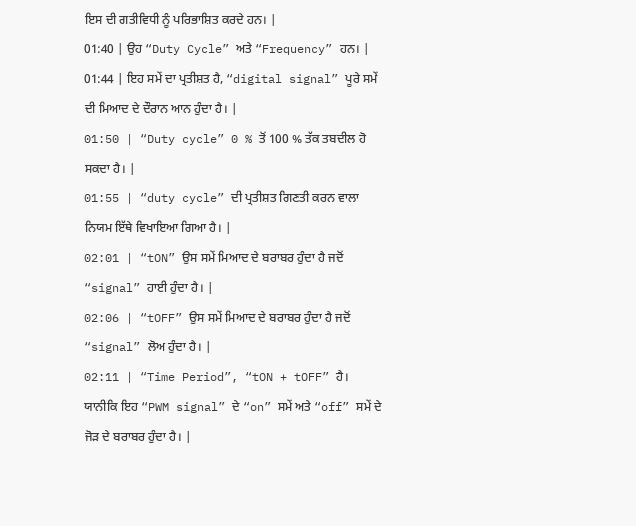ਇਸ ਦੀ ਗਤੀਵਿਧੀ ਨੂੰ ਪਰਿਭਾਸ਼ਿਤ ਕਰਦੇ ਹਨ। |
01:40 | ਉਹ “Duty Cycle” ਅਤੇ “Frequency” ਹਨ। |
01:44 | ਇਹ ਸਮੇਂ ਦਾ ਪ੍ਰਤੀਸ਼ਤ ਹੈ, “digital signal” ਪੂਰੇ ਸਮੇਂ ਦੀ ਮਿਆਦ ਦੇ ਦੌਰਾਨ ਆਨ ਹੁੰਦਾ ਹੈ। |
01:50 | “Duty cycle” 0 % ਤੋਂ 100 % ਤੱਕ ਤਬਦੀਲ ਹੋ ਸਕਦਾ ਹੈ। |
01:55 | “duty cycle” ਦੀ ਪ੍ਰਤੀਸ਼ਤ ਗਿਣਤੀ ਕਰਨ ਵਾਲਾ ਨਿਯਮ ਇੱਥੇ ਵਿਖਾਇਆ ਗਿਆ ਹੈ। |
02:01 | “tON” ਉਸ ਸਮੇਂ ਮਿਆਦ ਦੇ ਬਰਾਬਰ ਹੁੰਦਾ ਹੈ ਜਦੋਂ “signal” ਹਾਈ ਹੁੰਦਾ ਹੈ। |
02:06 | “tOFF” ਉਸ ਸਮੇਂ ਮਿਆਦ ਦੇ ਬਰਾਬਰ ਹੁੰਦਾ ਹੈ ਜਦੋਂ “signal” ਲੋਅ ਹੁੰਦਾ ਹੈ। |
02:11 | “Time Period”, “tON + tOFF” ਹੈ।
ਯਾਨੀਕਿ ਇਹ “PWM signal” ਦੇ “on” ਸਮੇਂ ਅਤੇ “off” ਸਮੇਂ ਦੇ ਜੋੜ ਦੇ ਬਰਾਬਰ ਹੁੰਦਾ ਹੈ। |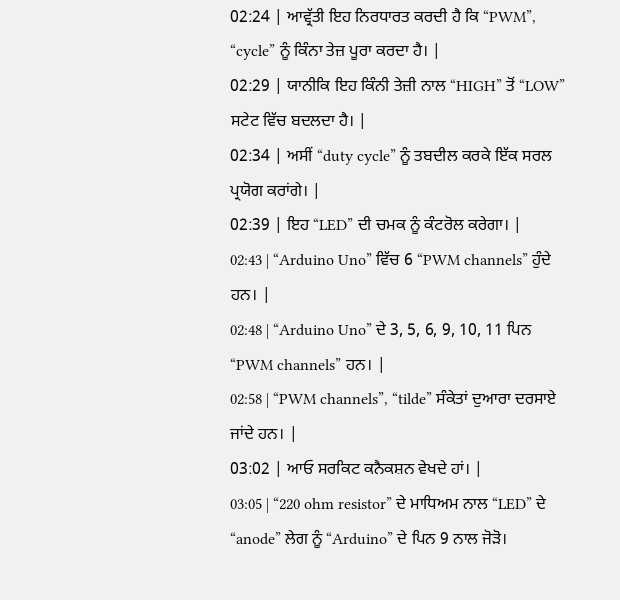02:24 | ਆਵ੍ਰੱਤੀ ਇਹ ਨਿਰਧਾਰਤ ਕਰਦੀ ਹੈ ਕਿ “PWM”, “cycle” ਨੂੰ ਕਿੰਨਾ ਤੇਜ਼ ਪੂਰਾ ਕਰਦਾ ਹੈ। |
02:29 | ਯਾਨੀਕਿ ਇਹ ਕਿੰਨੀ ਤੇਜ਼ੀ ਨਾਲ “HIGH” ਤੋਂ “LOW” ਸਟੇਟ ਵਿੱਚ ਬਦਲਦਾ ਹੈ। |
02:34 | ਅਸੀਂ “duty cycle” ਨੂੰ ਤਬਦੀਲ ਕਰਕੇ ਇੱਕ ਸਰਲ ਪ੍ਰਯੋਗ ਕਰਾਂਗੇ। |
02:39 | ਇਹ “LED” ਦੀ ਚਮਕ ਨੂੰ ਕੰਟਰੋਲ ਕਰੇਗਾ। |
02:43 | “Arduino Uno” ਵਿੱਚ 6 “PWM channels” ਹੁੰਦੇ ਹਨ। |
02:48 | “Arduino Uno” ਦੇ 3, 5, 6, 9, 10, 11 ਪਿਨ “PWM channels” ਹਨ। |
02:58 | “PWM channels”, “tilde” ਸੰਕੇਤਾਂ ਦੁਆਰਾ ਦਰਸਾਏ ਜਾਂਦੇ ਹਨ। |
03:02 | ਆਓ ਸਰਕਿਟ ਕਨੈਕਸ਼ਨ ਵੇਖਦੇ ਹਾਂ। |
03:05 | “220 ohm resistor” ਦੇ ਮਾਧਿਅਮ ਨਾਲ “LED” ਦੇ “anode” ਲੇਗ ਨੂੰ “Arduino” ਦੇ ਪਿਨ 9 ਨਾਲ ਜੋੜੋ।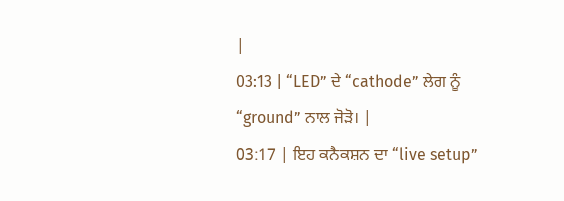|
03:13 | “LED” ਦੇ “cathode” ਲੇਗ ਨੂੰ “ground” ਨਾਲ ਜੋੜੋ। |
03:17 | ਇਹ ਕਨੈਕਸ਼ਨ ਦਾ “live setup”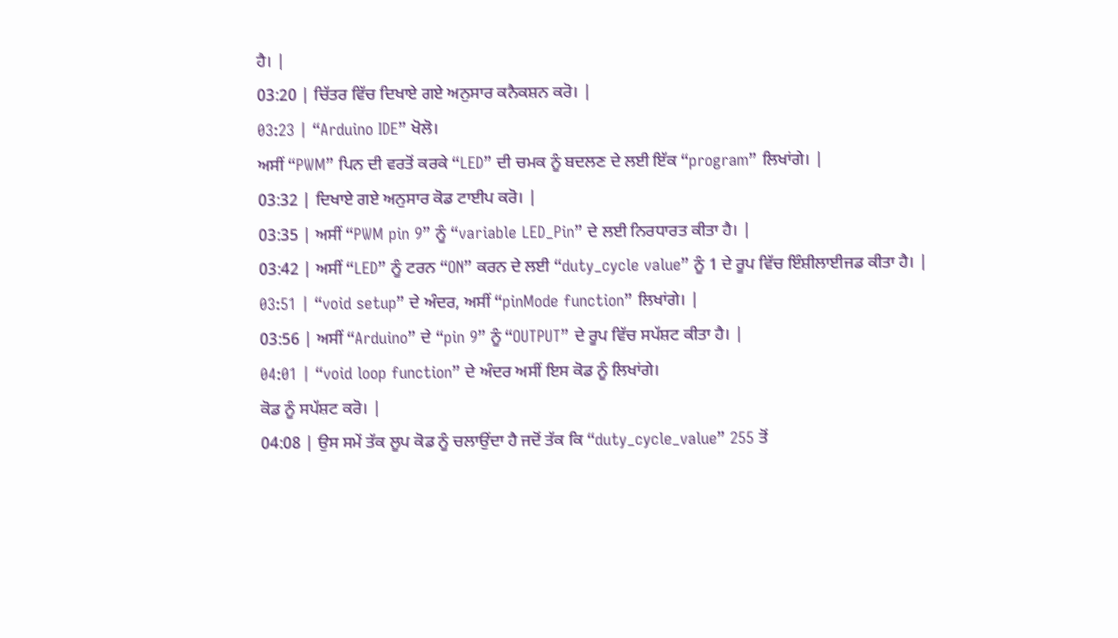ਹੈ। |
03:20 | ਚਿੱਤਰ ਵਿੱਚ ਦਿਖਾਏ ਗਏ ਅਨੁਸਾਰ ਕਨੈਕਸ਼ਨ ਕਰੋ। |
03:23 | “Arduino IDE” ਖੋਲੋ।
ਅਸੀਂ “PWM” ਪਿਨ ਦੀ ਵਰਤੋਂ ਕਰਕੇ “LED” ਦੀ ਚਮਕ ਨੂੰ ਬਦਲਣ ਦੇ ਲਈ ਇੱਕ “program” ਲਿਖਾਂਗੇ। |
03:32 | ਦਿਖਾਏ ਗਏ ਅਨੁਸਾਰ ਕੋਡ ਟਾਈਪ ਕਰੋ। |
03:35 | ਅਸੀਂ “PWM pin 9” ਨੂੰ “variable LED_Pin” ਦੇ ਲਈ ਨਿਰਧਾਰਤ ਕੀਤਾ ਹੈ। |
03:42 | ਅਸੀਂ “LED” ਨੂੰ ਟਰਨ “ON” ਕਰਨ ਦੇ ਲਈ “duty_cycle value” ਨੂੰ 1 ਦੇ ਰੂਪ ਵਿੱਚ ਇੰਸ਼ੀਲਾਈਜਡ ਕੀਤਾ ਹੈ। |
03:51 | “void setup” ਦੇ ਅੰਦਰ, ਅਸੀਂ “pinMode function” ਲਿਖਾਂਗੇ। |
03:56 | ਅਸੀਂ “Arduino” ਦੇ “pin 9” ਨੂੰ “OUTPUT” ਦੇ ਰੂਪ ਵਿੱਚ ਸਪੱਸ਼ਟ ਕੀਤਾ ਹੈ। |
04:01 | “void loop function” ਦੇ ਅੰਦਰ ਅਸੀਂ ਇਸ ਕੋਡ ਨੂੰ ਲਿਖਾਂਗੇ।
ਕੋਡ ਨੂੰ ਸਪੱਸ਼ਟ ਕਰੋ। |
04:08 | ਉਸ ਸਮੇਂ ਤੱਕ ਲੂਪ ਕੋਡ ਨੂੰ ਚਲਾਉਂਦਾ ਹੈ ਜਦੋਂ ਤੱਕ ਕਿ “duty_cycle_value” 255 ਤੋਂ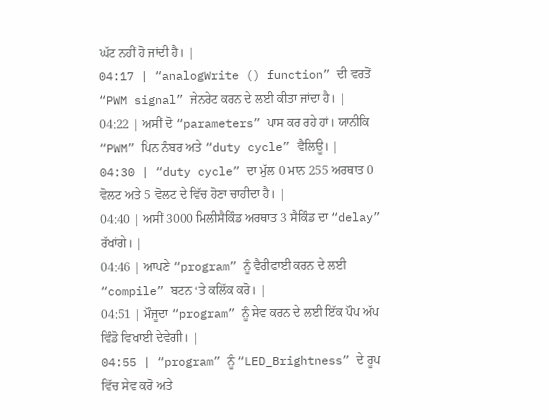ਘੱਟ ਨਹੀਂ ਹੋ ਜਾਂਦੀ ਹੈ। |
04:17 | “analogWrite () function” ਦੀ ਵਰਤੋਂ “PWM signal” ਜੇਨਰੇਟ ਕਰਨ ਦੇ ਲਈ ਕੀਤਾ ਜਾਂਦਾ ਹੈ। |
04:22 | ਅਸੀਂ ਦੋ “parameters” ਪਾਸ ਕਰ ਰਹੇ ਹਾਂ। ਯਾਨੀਕਿ “PWM” ਪਿਨ ਨੰਬਰ ਅਤੇ “duty cycle” ਵੈਲਿਊ। |
04:30 | “duty cycle” ਦਾ ਮੁੱਲ 0 ਮਾਨ 255 ਅਰਥਾਤ 0 ਵੋਲਟ ਅਤੇ 5 ਵੋਲਟ ਦੇ ਵਿੱਚ ਹੋਣਾ ਚਾਹੀਦਾ ਹੈ। |
04:40 | ਅਸੀਂ 3000 ਮਿਲੀਸੈਕਿੰਡ ਅਰਥਾਤ 3 ਸੈਕਿੰਡ ਦਾ “delay” ਰੱਖਾਂਗੇ। |
04:46 | ਆਪਣੇ “program” ਨੂੰ ਵੈਰੀਫਾਈ ਕਰਨ ਦੇ ਲਈ “compile” ਬਟਨ ‘ਤੇ ਕਲਿੱਕ ਕਰੋ। |
04:51 | ਮੌਜੂਦਾ “program” ਨੂੰ ਸੇਵ ਕਰਨ ਦੇ ਲਈ ਇੱਕ ਪੌਪ ਅੱਪ ਵਿੰਡੋ ਵਿਖਾਈ ਦੇਵੇਗੀ। |
04:55 | “program” ਨੂੰ “LED_Brightness” ਦੇ ਰੂਪ ਵਿੱਚ ਸੇਵ ਕਰੋ ਅਤੇ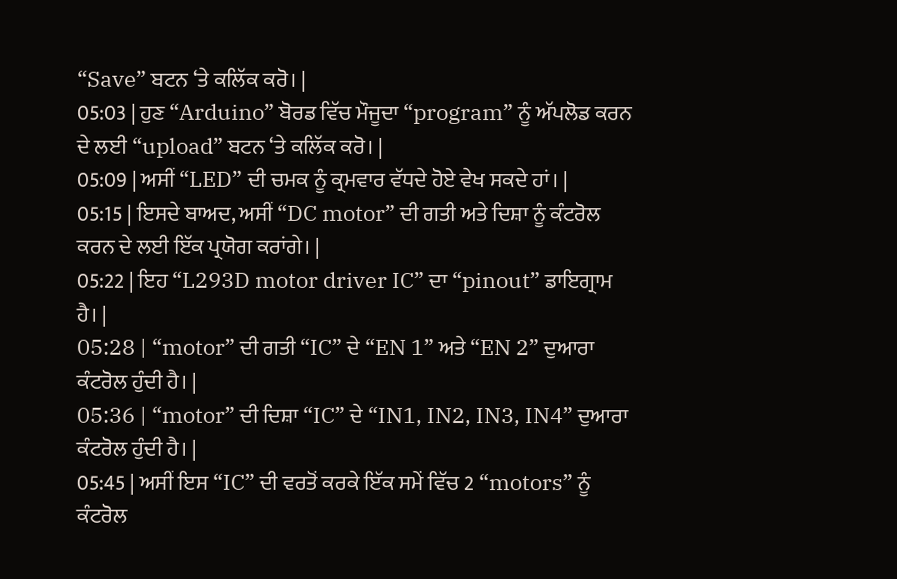“Save” ਬਟਨ ‘ਤੇ ਕਲਿੱਕ ਕਰੋ। |
05:03 | ਹੁਣ “Arduino” ਬੋਰਡ ਵਿੱਚ ਮੌਜੂਦਾ “program” ਨੂੰ ਅੱਪਲੋਡ ਕਰਨ ਦੇ ਲਈ “upload” ਬਟਨ ‘ਤੇ ਕਲਿੱਕ ਕਰੋ। |
05:09 | ਅਸੀਂ “LED” ਦੀ ਚਮਕ ਨੂੰ ਕ੍ਰਮਵਾਰ ਵੱਧਦੇ ਹੋਏ ਵੇਖ ਸਕਦੇ ਹਾਂ। |
05:15 | ਇਸਦੇ ਬਾਅਦ, ਅਸੀਂ “DC motor” ਦੀ ਗਤੀ ਅਤੇ ਦਿਸ਼ਾ ਨੂੰ ਕੰਟਰੋਲ ਕਰਨ ਦੇ ਲਈ ਇੱਕ ਪ੍ਰਯੋਗ ਕਰਾਂਗੇ। |
05:22 | ਇਹ “L293D motor driver IC” ਦਾ “pinout” ਡਾਇਗ੍ਰਾਮ ਹੈ। |
05:28 | “motor” ਦੀ ਗਤੀ “IC” ਦੇ “EN 1” ਅਤੇ “EN 2” ਦੁਆਰਾ ਕੰਟਰੋਲ ਹੁੰਦੀ ਹੈ। |
05:36 | “motor” ਦੀ ਦਿਸ਼ਾ “IC” ਦੇ “IN1, IN2, IN3, IN4” ਦੁਆਰਾ ਕੰਟਰੋਲ ਹੁੰਦੀ ਹੈ। |
05:45 | ਅਸੀਂ ਇਸ “IC” ਦੀ ਵਰਤੋਂ ਕਰਕੇ ਇੱਕ ਸਮੇਂ ਵਿੱਚ 2 “motors” ਨੂੰ ਕੰਟਰੋਲ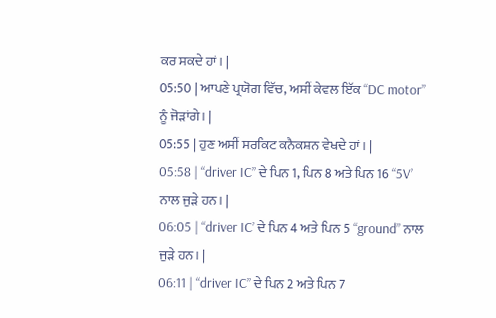ਕਰ ਸਕਦੇ ਹਾਂ। |
05:50 | ਆਪਣੇ ਪ੍ਰਯੋਗ ਵਿੱਚ, ਅਸੀਂ ਕੇਵਲ ਇੱਕ “DC motor” ਨੂੰ ਜੋੜਾਂਗੇ। |
05:55 | ਹੁਣ ਅਸੀਂ ਸਰਕਿਟ ਕਨੈਕਸ਼ਨ ਵੇਖਦੇ ਹਾਂ। |
05:58 | “driver IC” ਦੇ ਪਿਨ 1, ਪਿਨ 8 ਅਤੇ ਪਿਨ 16 “5V’ ਨਾਲ ਜੁੜੇ ਹਨ। |
06:05 | “driver IC’ ਦੇ ਪਿਨ 4 ਅਤੇ ਪਿਨ 5 “ground” ਨਾਲ ਜੁੜੇ ਹਨ। |
06:11 | “driver IC” ਦੇ ਪਿਨ 2 ਅਤੇ ਪਿਨ 7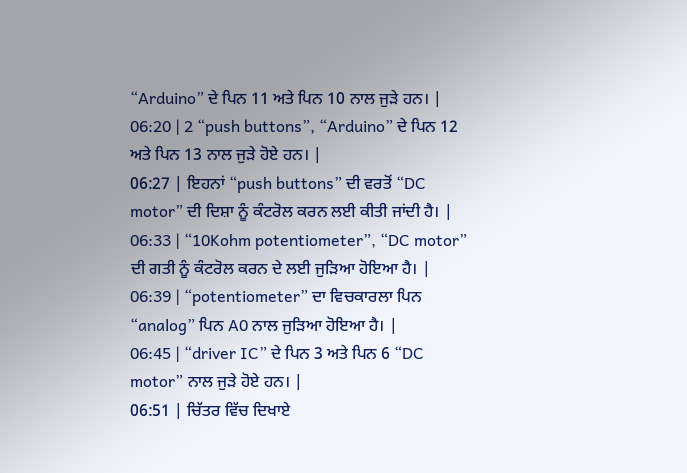“Arduino” ਦੇ ਪਿਨ 11 ਅਤੇ ਪਿਨ 10 ਨਾਲ ਜੁੜੇ ਹਨ। |
06:20 | 2 “push buttons”, “Arduino” ਦੇ ਪਿਨ 12 ਅਤੇ ਪਿਨ 13 ਨਾਲ ਜੁੜੇ ਹੋਏ ਹਨ। |
06:27 | ਇਹਨਾਂ “push buttons” ਦੀ ਵਰਤੋਂ “DC motor” ਦੀ ਦਿਸ਼ਾ ਨੂੰ ਕੰਟਰੋਲ ਕਰਨ ਲਈ ਕੀਤੀ ਜਾਂਦੀ ਹੈ। |
06:33 | “10Kohm potentiometer”, “DC motor” ਦੀ ਗਤੀ ਨੂੰ ਕੰਟਰੋਲ ਕਰਨ ਦੇ ਲਈ ਜੁੜਿਆ ਹੋਇਆ ਹੈ। |
06:39 | “potentiometer” ਦਾ ਵਿਚਕਾਰਲਾ ਪਿਨ “analog” ਪਿਨ A0 ਨਾਲ ਜੁੜਿਆ ਹੋਇਆ ਹੈ। |
06:45 | “driver IC” ਦੇ ਪਿਨ 3 ਅਤੇ ਪਿਨ 6 “DC motor” ਨਾਲ ਜੁੜੇ ਹੋਏ ਹਨ। |
06:51 | ਚਿੱਤਰ ਵਿੱਚ ਦਿਖਾਏ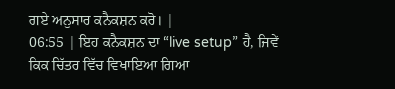ਗਏ ਅਨੁਸਾਰ ਕਨੈਕਸ਼ਨ ਕਰੋ। |
06:55 | ਇਹ ਕਨੈਕਸ਼ਨ ਦਾ “live setup” ਹੈ, ਜਿਵੇਂ ਕਿਕ ਚਿੱਤਰ ਵਿੱਚ ਵਿਖਾਇਆ ਗਿਆ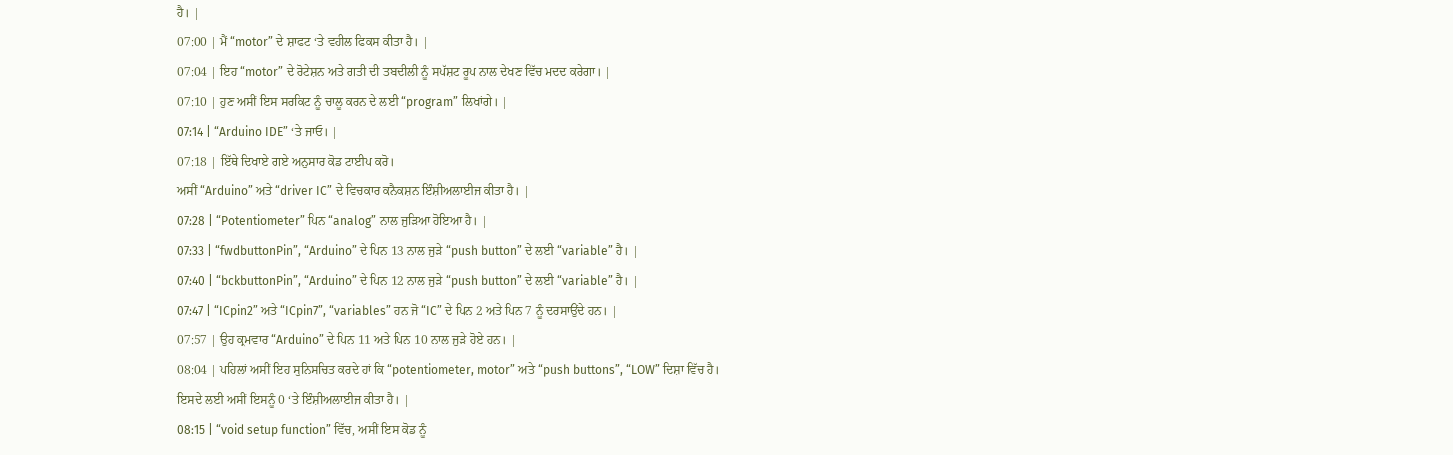ਹੈ। |
07:00 | ਮੈਂ “motor” ਦੇ ਸ਼ਾਫਟ ‘ਤੇ ਵਹੀਲ ਫਿਕਸ ਕੀਤਾ ਹੈ। |
07:04 | ਇਹ “motor” ਦੇ ਰੋਟੇਸ਼ਨ ਅਤੇ ਗਤੀ ਦੀ ਤਬਦੀਲੀ ਨੂੰ ਸਪੱਸ਼ਟ ਰੂਪ ਨਾਲ ਦੇਖਣ ਵਿੱਚ ਮਦਦ ਕਰੇਗਾ। |
07:10 | ਹੁਣ ਅਸੀਂ ਇਸ ਸਰਕਿਟ ਨੂੰ ਚਾਲੂ ਕਰਨ ਦੇ ਲਈ “program” ਲਿਖਾਂਗੇ। |
07:14 | “Arduino IDE” ‘ਤੇ ਜਾਓ। |
07:18 | ਇੱਥੇ ਦਿਖਾਏ ਗਏ ਅਨੁਸਾਰ ਕੋਡ ਟਾਈਪ ਕਰੋ।
ਅਸੀਂ “Arduino” ਅਤੇ “driver IC” ਦੇ ਵਿਚਕਾਰ ਕਨੈਕਸ਼ਨ ਇੰਸ਼ੀਅਲਾਈਜ ਕੀਤਾ ਹੈ। |
07:28 | “Potentiometer” ਪਿਨ “analog” ਨਾਲ ਜੁੜਿਆ ਹੋਇਆ ਹੈ। |
07:33 | “fwdbuttonPin”, “Arduino” ਦੇ ਪਿਨ 13 ਨਾਲ ਜੁੜੇ “push button” ਦੇ ਲਈ “variable” ਹੈ। |
07:40 | “bckbuttonPin”, “Arduino” ਦੇ ਪਿਨ 12 ਨਾਲ ਜੁੜੇ “push button” ਦੇ ਲਈ “variable” ਹੈ। |
07:47 | “ICpin2” ਅਤੇ “ICpin7”, “variables” ਹਨ ਜੋ “IC” ਦੇ ਪਿਨ 2 ਅਤੇ ਪਿਨ 7 ਨੂੰ ਦਰਸਾਉਂਦੇ ਹਨ। |
07:57 | ਉਹ ਕ੍ਰਮਵਾਰ “Arduino” ਦੇ ਪਿਨ 11 ਅਤੇ ਪਿਨ 10 ਨਾਲ ਜੁੜੇ ਹੋਏ ਹਨ। |
08:04 | ਪਹਿਲਾਂ ਅਸੀਂ ਇਹ ਸੁਨਿਸਚਿਤ ਕਰਦੇ ਹਾਂ ਕਿ “potentiometer, motor” ਅਤੇ “push buttons”, “LOW” ਦਿਸ਼ਾ ਵਿੱਚ ਹੈ।
ਇਸਦੇ ਲਈ ਅਸੀਂ ਇਸਨੂੰ 0 ‘ਤੇ ਇੰਸ਼ੀਅਲਾਈਜ ਕੀਤਾ ਹੈ। |
08:15 | “void setup function” ਵਿੱਚ, ਅਸੀਂ ਇਸ ਕੋਡ ਨੂੰ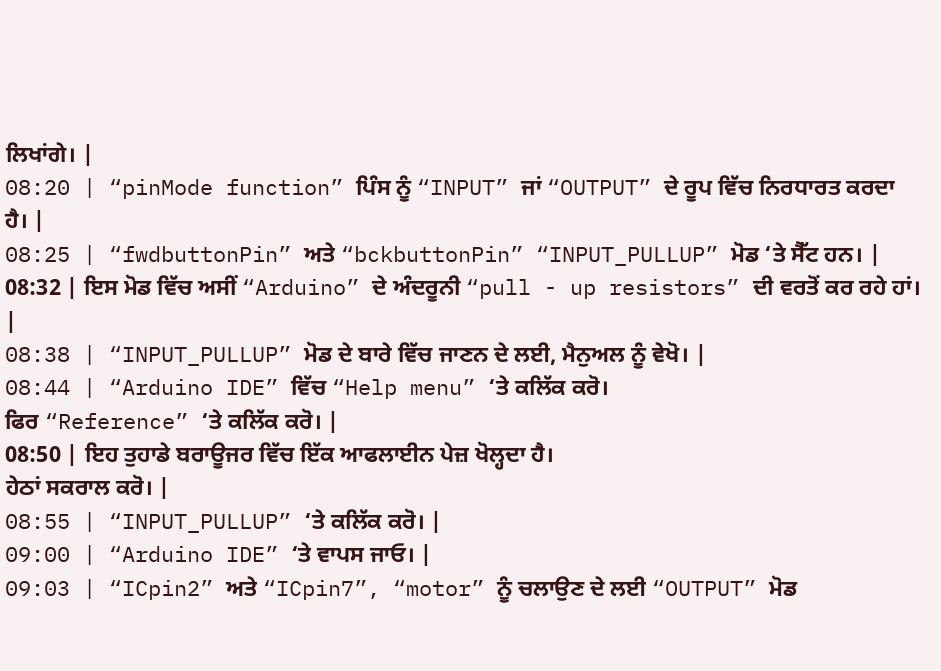ਲਿਖਾਂਗੇ। |
08:20 | “pinMode function” ਪਿੰਸ ਨੂੰ “INPUT” ਜਾਂ “OUTPUT” ਦੇ ਰੂਪ ਵਿੱਚ ਨਿਰਧਾਰਤ ਕਰਦਾ ਹੈ। |
08:25 | “fwdbuttonPin” ਅਤੇ “bckbuttonPin” “INPUT_PULLUP” ਮੋਡ ‘ਤੇ ਸੈੱਟ ਹਨ। |
08:32 | ਇਸ ਮੋਡ ਵਿੱਚ ਅਸੀਂ “Arduino” ਦੇ ਅੰਦਰੂਨੀ “pull - up resistors” ਦੀ ਵਰਤੋਂ ਕਰ ਰਹੇ ਹਾਂ। |
08:38 | “INPUT_PULLUP” ਮੋਡ ਦੇ ਬਾਰੇ ਵਿੱਚ ਜਾਣਨ ਦੇ ਲਈ, ਮੈਨੁਅਲ ਨੂੰ ਵੇਖੋ। |
08:44 | “Arduino IDE” ਵਿੱਚ “Help menu” ‘ਤੇ ਕਲਿੱਕ ਕਰੋ।
ਫਿਰ “Reference” ‘ਤੇ ਕਲਿੱਕ ਕਰੋ। |
08:50 | ਇਹ ਤੁਹਾਡੇ ਬਰਾਊਜਰ ਵਿੱਚ ਇੱਕ ਆਫਲਾਈਨ ਪੇਜ਼ ਖੋਲ੍ਹਦਾ ਹੈ।
ਹੇਠਾਂ ਸਕਰਾਲ ਕਰੋ। |
08:55 | “INPUT_PULLUP” ‘ਤੇ ਕਲਿੱਕ ਕਰੋ। |
09:00 | “Arduino IDE” ‘ਤੇ ਵਾਪਸ ਜਾਓ। |
09:03 | “ICpin2” ਅਤੇ “ICpin7”, “motor” ਨੂੰ ਚਲਾਉਣ ਦੇ ਲਈ “OUTPUT” ਮੋਡ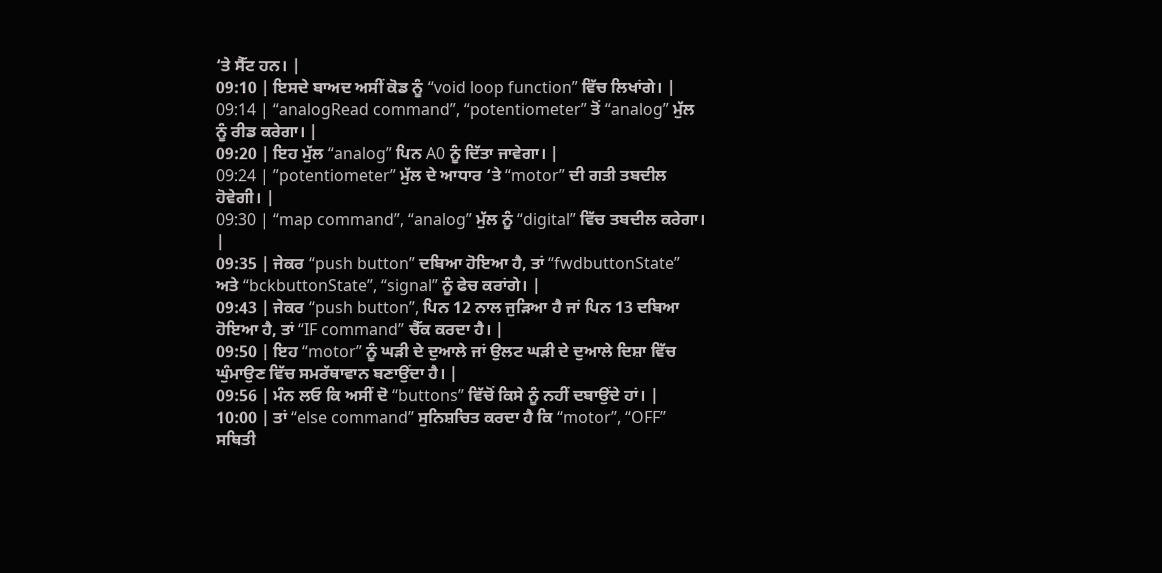‘ਤੇ ਸੈੱਟ ਹਨ। |
09:10 | ਇਸਦੇ ਬਾਅਦ ਅਸੀਂ ਕੋਡ ਨੂੰ “void loop function” ਵਿੱਚ ਲਿਖਾਂਗੇ। |
09:14 | “analogRead command”, “potentiometer” ਤੋਂ “analog” ਮੁੱਲ ਨੂੰ ਰੀਡ ਕਰੇਗਾ। |
09:20 | ਇਹ ਮੁੱਲ “analog” ਪਿਨ A0 ਨੂੰ ਦਿੱਤਾ ਜਾਵੇਗਾ। |
09:24 | ”potentiometer” ਮੁੱਲ ਦੇ ਆਧਾਰ ‘ਤੇ “motor” ਦੀ ਗਤੀ ਤਬਦੀਲ ਹੋਵੇਗੀ। |
09:30 | “map command”, “analog” ਮੁੱਲ ਨੂੰ “digital” ਵਿੱਚ ਤਬਦੀਲ ਕਰੇਗਾ। |
09:35 | ਜੇਕਰ “push button” ਦਬਿਆ ਹੋਇਆ ਹੈ, ਤਾਂ “fwdbuttonState” ਅਤੇ “bckbuttonState”, “signal” ਨੂੰ ਫੇਚ ਕਰਾਂਗੇ। |
09:43 | ਜੇਕਰ “push button”, ਪਿਨ 12 ਨਾਲ ਜੁੜਿਆ ਹੈ ਜਾਂ ਪਿਨ 13 ਦਬਿਆ ਹੋਇਆ ਹੈ, ਤਾਂ “IF command” ਚੈੱਕ ਕਰਦਾ ਹੈ। |
09:50 | ਇਹ “motor” ਨੂੰ ਘੜੀ ਦੇ ਦੁਆਲੇ ਜਾਂ ਉਲਟ ਘੜੀ ਦੇ ਦੁਆਲੇ ਦਿਸ਼ਾ ਵਿੱਚ ਘੁੰਮਾਉਣ ਵਿੱਚ ਸਮਰੱਥਾਵਾਨ ਬਣਾਉਂਦਾ ਹੈ। |
09:56 | ਮੰਨ ਲਓ ਕਿ ਅਸੀਂ ਦੋ “buttons” ਵਿੱਚੋਂ ਕਿਸੇ ਨੂੰ ਨਹੀਂ ਦਬਾਉਂਦੇ ਹਾਂ। |
10:00 | ਤਾਂ “else command” ਸੁਨਿਸ਼ਚਿਤ ਕਰਦਾ ਹੈ ਕਿ “motor”, “OFF” ਸਥਿਤੀ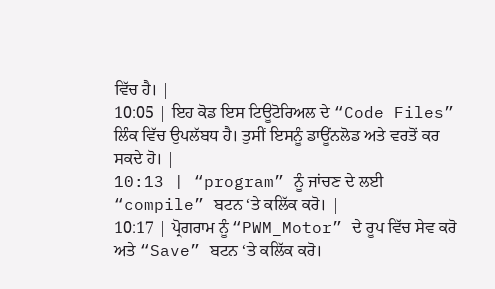ਵਿੱਚ ਹੈ। |
10:05 | ਇਹ ਕੋਡ ਇਸ ਟਿਊਟੋਰਿਅਲ ਦੇ “Code Files” ਲਿੰਕ ਵਿੱਚ ਉਪਲੱਬਧ ਹੈ। ਤੁਸੀਂ ਇਸਨੂੰ ਡਾਊਂਨਲੋਡ ਅਤੇ ਵਰਤੋਂ ਕਰ ਸਕਦੇ ਹੋ। |
10:13 | “program” ਨੂੰ ਜਾਂਚਣ ਦੇ ਲਈ “compile” ਬਟਨ ‘ਤੇ ਕਲਿੱਕ ਕਰੋ। |
10:17 | ਪ੍ਰੋਗਰਾਮ ਨੂੰ “PWM_Motor” ਦੇ ਰੂਪ ਵਿੱਚ ਸੇਵ ਕਰੋ ਅਤੇ “Save” ਬਟਨ ‘ਤੇ ਕਲਿੱਕ ਕਰੋ।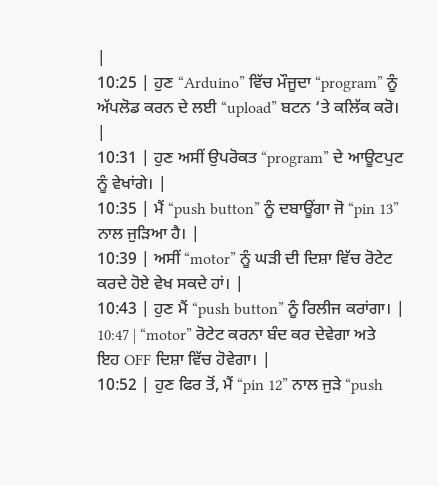|
10:25 | ਹੁਣ “Arduino” ਵਿੱਚ ਮੌਜੂਦਾ “program” ਨੂੰ ਅੱਪਲੋਡ ਕਰਨ ਦੇ ਲਈ “upload” ਬਟਨ ‘ਤੇ ਕਲਿੱਕ ਕਰੋ। |
10:31 | ਹੁਣ ਅਸੀਂ ਉਪਰੋਕਤ “program” ਦੇ ਆਊਟਪੁਟ ਨੂੰ ਵੇਖਾਂਗੇ। |
10:35 | ਮੈਂ “push button” ਨੂੰ ਦਬਾਊਂਗਾ ਜੋ “pin 13” ਨਾਲ ਜੁੜਿਆ ਹੈ। |
10:39 | ਅਸੀਂ “motor” ਨੂੰ ਘੜੀ ਦੀ ਦਿਸ਼ਾ ਵਿੱਚ ਰੋਟੇਟ ਕਰਦੇ ਹੋਏ ਵੇਖ ਸਕਦੇ ਹਾਂ। |
10:43 | ਹੁਣ ਮੈਂ “push button” ਨੂੰ ਰਿਲੀਜ ਕਰਾਂਗਾ। |
10:47 | “motor” ਰੋਟੇਟ ਕਰਨਾ ਬੰਦ ਕਰ ਦੇਵੇਗਾ ਅਤੇ ਇਹ OFF ਦਿਸ਼ਾ ਵਿੱਚ ਹੋਵੇਗਾ। |
10:52 | ਹੁਣ ਫਿਰ ਤੋਂ, ਮੈਂ “pin 12” ਨਾਲ ਜੁੜੇ “push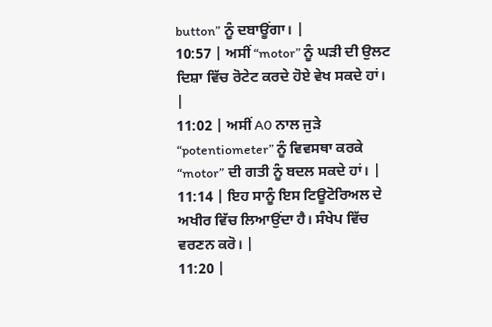button” ਨੂੰ ਦਬਾਊਂਗਾ। |
10:57 | ਅਸੀਂ “motor” ਨੂੰ ਘੜੀ ਦੀ ਉਲਟ ਦਿਸ਼ਾ ਵਿੱਚ ਰੋਟੇਟ ਕਰਦੇ ਹੋਏ ਵੇਖ ਸਕਦੇ ਹਾਂ। |
11:02 | ਅਸੀਂ A0 ਨਾਲ ਜੁੜੇ “potentiometer” ਨੂੰ ਵਿਵਸਥਾ ਕਰਕੇ “motor” ਦੀ ਗਤੀ ਨੂੰ ਬਦਲ ਸਕਦੇ ਹਾਂ। |
11:14 | ਇਹ ਸਾਨੂੰ ਇਸ ਟਿਊਟੋਰਿਅਲ ਦੇ ਅਖੀਰ ਵਿੱਚ ਲਿਆਉਂਦਾ ਹੈ। ਸੰਖੇਪ ਵਿੱਚ ਵਰਣਨ ਕਰੋ। |
11:20 |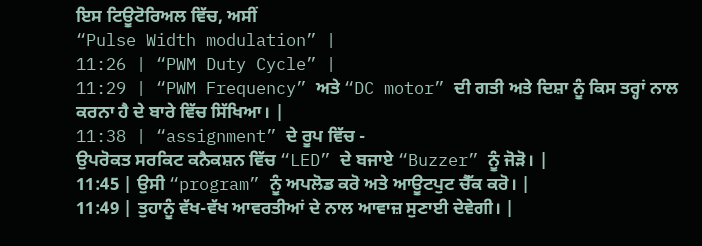ਇਸ ਟਿਊਟੋਰਿਅਲ ਵਿੱਚ, ਅਸੀਂ
“Pulse Width modulation” |
11:26 | “PWM Duty Cycle” |
11:29 | “PWM Frequency” ਅਤੇ “DC motor” ਦੀ ਗਤੀ ਅਤੇ ਦਿਸ਼ਾ ਨੂੰ ਕਿਸ ਤਰ੍ਹਾਂ ਨਾਲ ਕਰਨਾ ਹੈ ਦੇ ਬਾਰੇ ਵਿੱਚ ਸਿੱਖਿਆ। |
11:38 | “assignment” ਦੇ ਰੂਪ ਵਿੱਚ -
ਉਪਰੋਕਤ ਸਰਕਿਟ ਕਨੈਕਸ਼ਨ ਵਿੱਚ “LED” ਦੇ ਬਜਾਏ “Buzzer” ਨੂੰ ਜੋੜੋ। |
11:45 | ਉਸੀ “program” ਨੂੰ ਅਪਲੋਡ ਕਰੋ ਅਤੇ ਆਊਟਪੁਟ ਚੈੱਕ ਕਰੋ। |
11:49 | ਤੁਹਾਨੂੰ ਵੱਖ-ਵੱਖ ਆਵਰਤੀਆਂ ਦੇ ਨਾਲ ਆਵਾਜ਼ ਸੁਣਾਈ ਦੇਵੇਗੀ। |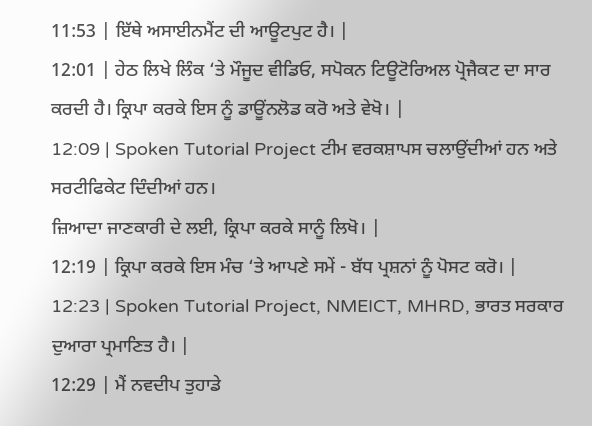11:53 | ਇੱਥੇ ਅਸਾਈਨਮੈਂਟ ਦੀ ਆਊਟਪੁਟ ਹੈ। |
12:01 | ਹੇਠ ਲਿਖੇ ਲਿੰਕ ‘ਤੇ ਮੌਜੂਦ ਵੀਡਿਓ, ਸਪੋਕਨ ਟਿਊਟੋਰਿਅਲ ਪ੍ਰੋਜੈਕਟ ਦਾ ਸਾਰ ਕਰਦੀ ਹੈ। ਕ੍ਰਿਪਾ ਕਰਕੇ ਇਸ ਨੂੰ ਡਾਊਂਨਲੋਡ ਕਰੋ ਅਤੇ ਵੇਖੋ। |
12:09 | Spoken Tutorial Project ਟੀਮ ਵਰਕਸ਼ਾਪਸ ਚਲਾਉਂਦੀਆਂ ਹਨ ਅਤੇ ਸਰਟੀਫਿਕੇਟ ਦਿੰਦੀਆਂ ਹਨ।
ਜ਼ਿਆਦਾ ਜਾਣਕਾਰੀ ਦੇ ਲਈ, ਕ੍ਰਿਪਾ ਕਰਕੇ ਸਾਨੂੰ ਲਿਖੋ। |
12:19 | ਕ੍ਰਿਪਾ ਕਰਕੇ ਇਸ ਮੰਚ ‘ਤੇ ਆਪਣੇ ਸਮੇਂ - ਬੱਧ ਪ੍ਰਸ਼ਨਾਂ ਨੂੰ ਪੋਸਟ ਕਰੋ। |
12:23 | Spoken Tutorial Project, NMEICT, MHRD, ਭਾਰਤ ਸਰਕਾਰ ਦੁਆਰਾ ਪ੍ਰਮਾਣਿਤ ਹੈ। |
12:29 | ਮੈਂ ਨਵਦੀਪ ਤੁਹਾਡੇ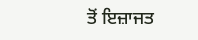ਤੋਂ ਇਜ਼ਾਜਤ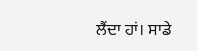ਲੈਂਦਾ ਹਾਂ। ਸਾਡੇ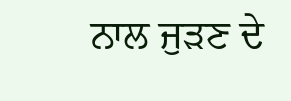ਨਾਲ ਜੁੜਣ ਦੇ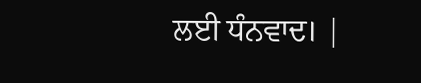ਲਈ ਧੰਨਵਾਦ। |